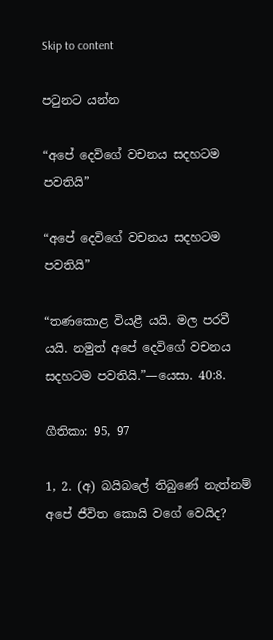Skip to content

පටුනට යන්න

“අපේ දෙවිගේ වචනය සදහටම පවතියි”

“අපේ දෙවිගේ වචනය සදහටම පවතියි”

“තණකොළ වියළී යයි. මල පරවී යයි. නමුත් අපේ දෙවිගේ වචනය සදහටම පවතියි.”—යෙසා. 40:8.

ගීතිකා: 95, 97

1, 2. (අ) බයිබලේ තිබුණේ නැත්නම් අපේ ජීවිත කොයි වගේ වෙයිද?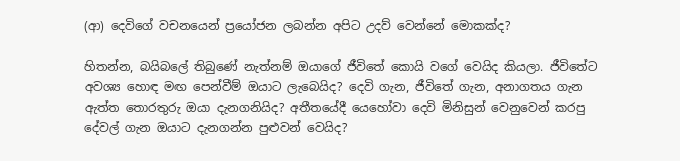(ආ) දෙවිගේ වචනයෙන් ප්‍රයෝජන ලබන්න අපිට උදව් වෙන්නේ මොකක්ද?

හිතන්න, බයිබලේ තිබුණේ නැත්නම් ඔයාගේ ජීවිතේ කොයි වගේ වෙයිද කියලා. ජීවිතේට අවශ්‍ය හොඳ මඟ පෙන්වීම් ඔයාට ලැබෙයිද? දෙවි ගැන, ජීවිතේ ගැන, අනාගතය ගැන ඇත්ත තොරතුරු ඔයා දැනගනියිද? අතීතයේදී යෙහෝවා දෙවි මිනිසුන් වෙනුවෙන් කරපු දේවල් ගැන ඔයාට දැනගන්න පුළුවන් වෙයිද?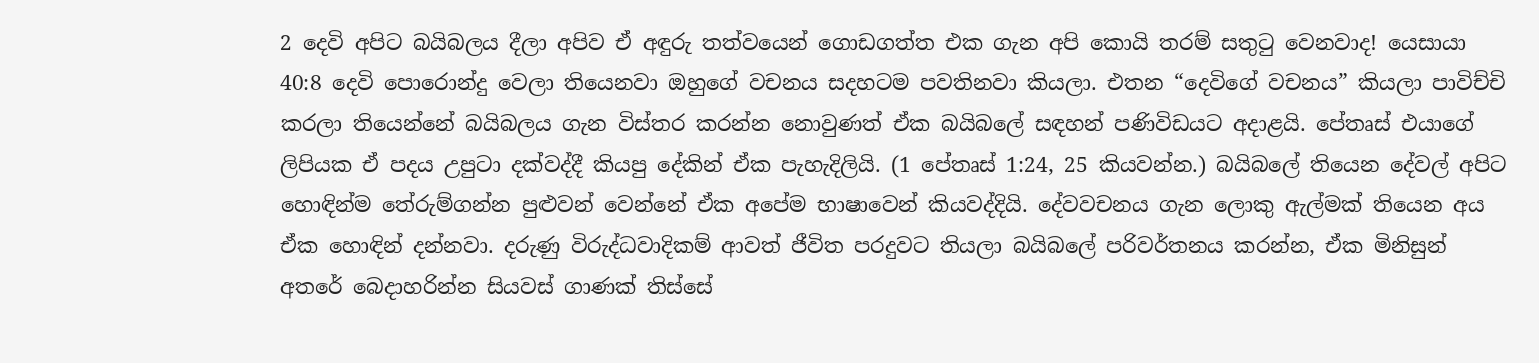2 දෙවි අපිට බයිබලය දීලා අපිව ඒ අඳුරු තත්වයෙන් ගොඩගත්ත එක ගැන අපි කොයි තරම් සතුටු වෙනවාද! යෙසායා 40:8 දෙවි පොරොන්දු වෙලා තියෙනවා ඔහුගේ වචනය සදහටම පවතිනවා කියලා. එතන “දෙවිගේ වචනය” කියලා පාවිච්චි කරලා තියෙන්නේ බයිබලය ගැන විස්තර කරන්න නොවුණත් ඒක බයිබලේ සඳහන් පණිවිඩයට අදාළයි. පේතෘස් එයාගේ ලිපියක ඒ පදය උපුටා දක්වද්දී කියපු දේකින් ඒක පැහැදිලියි. (1 පේතෘස් 1:24, 25 කියවන්න.) බයිබලේ තියෙන දේවල් අපිට හොඳින්ම තේරුම්ගන්න පුළුවන් වෙන්නේ ඒක අපේම භාෂාවෙන් කියවද්දියි. දේවවචනය ගැන ලොකු ඇල්මක් තියෙන අය ඒක හොඳින් දන්නවා. දරුණු විරුද්ධවාදිකම් ආවත් ජීවිත පරදුවට තියලා බයිබලේ පරිවර්තනය කරන්න, ඒක මිනිසුන් අතරේ බෙදාහරින්න සියවස් ගාණක් තිස්සේ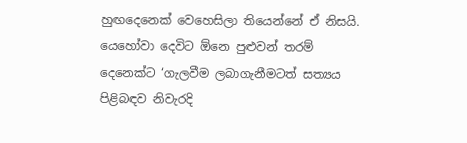හුඟදෙනෙක් වෙහෙසිලා තියෙන්නේ ඒ නිසයි. යෙහෝවා දෙවිට ඕනෙ පුළුවන් තරම් දෙනෙක්ට ‘ගැලවීම ලබාගැනීමටත් සත්‍යය පිළිබඳව නිවැරදි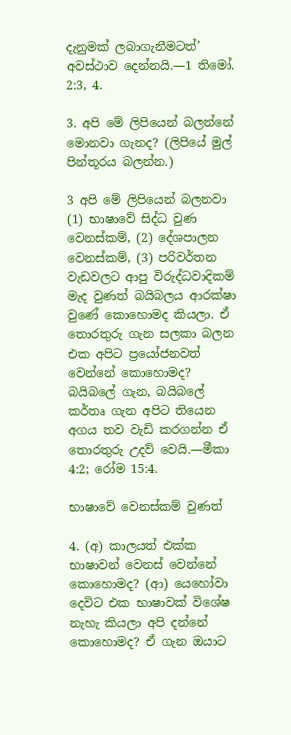දැනුමක් ලබාගැනීමටත්’ අවස්ථාව දෙන්නයි.—1 තිමෝ. 2:3, 4.

3. අපි මේ ලිපියෙන් බලන්නේ මොනවා ගැනද? (ලිපියේ මුල් පින්තූරය බලන්න.)

3 අපි මේ ලිපියෙන් බලනවා (1) භාෂාවේ සිද්ධ වුණ වෙනස්කම්, (2) දේශපාලන වෙනස්කම්, (3) පරිවර්තන වැඩවලට ආපු විරුද්ධවාදිකම් මැද වුණත් බයිබලය ආරක්ෂා වුණේ කොහොමද කියලා. ඒ තොරතුරු ගැන සලකා බලන එක අපිට ප්‍රයෝජනවත් වෙන්නේ කොහොමද? බයිබලේ ගැන, බයිබලේ කර්තෘ ගැන අපිට තියෙන අගය තව වැඩි කරගන්න ඒ තොරතුරු උදව් වෙයි.—මීකා 4:2; රෝම 15:4.

භාෂාවේ වෙනස්කම් වුණත්

4. (අ) කාලයත් එක්ක භාෂාවන් වෙනස් වෙන්නේ කොහොමද? (ආ) යෙහෝවා දෙවිට එක භාෂාවක් විශේෂ නැහැ කියලා අපි දන්නේ කොහොමද? ඒ ගැන ඔයාට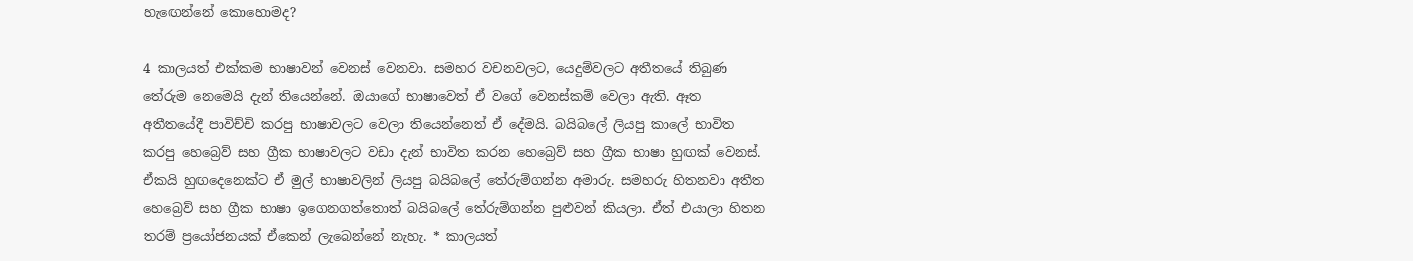හැඟෙන්නේ කොහොමද?

4 කාලයත් එක්කම භාෂාවන් වෙනස් වෙනවා. සමහර වචනවලට, යෙදුම්වලට අතීතයේ තිබුණ තේරුම නෙමෙයි දැන් තියෙන්නේ. ඔයාගේ භාෂාවෙත් ඒ වගේ වෙනස්කම් වෙලා ඇති. ඈත අතීතයේදී පාවිච්චි කරපු භාෂාවලට වෙලා තියෙන්නෙත් ඒ දේමයි. බයිබලේ ලියපු කාලේ භාවිත කරපු හෙබ්‍රෙව් සහ ග්‍රීක භාෂාවලට වඩා දැන් භාවිත කරන හෙබ්‍රෙව් සහ ග්‍රීක භාෂා හුඟක් වෙනස්. ඒකයි හුඟදෙනෙක්ට ඒ මුල් භාෂාවලින් ලියපු බයිබලේ තේරුම්ගන්න අමාරු. සමහරු හිතනවා අතීත හෙබ්‍රෙව් සහ ග්‍රීක භාෂා ඉගෙනගත්තොත් බයිබලේ තේරුම්ගන්න පුළුවන් කියලා. ඒත් එයාලා හිතන තරම් ප්‍රයෝජනයක් ඒකෙන් ලැබෙන්නේ නැහැ. * කාලයත්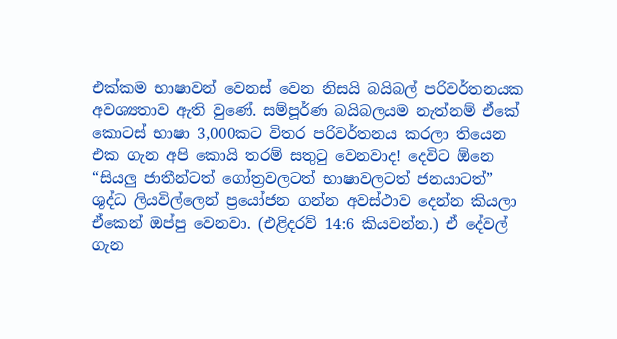එක්කම භාෂාවන් වෙනස් වෙන නිසයි බයිබල් පරිවර්තනයක අවශ්‍යතාව ඇති වුණේ. සම්පූර්ණ බයිබලයම නැත්නම් ඒකේ කොටස් භාෂා 3,000කට විතර පරිවර්තනය කරලා තියෙන එක ගැන අපි කොයි තරම් සතුටු වෙනවාද! දෙවිට ඕනෙ “සියලු ජාතීන්ටත් ගෝත්‍රවලටත් භාෂාවලටත් ජනයාටත්” ශුද්ධ ලියවිල්ලෙන් ප්‍රයෝජන ගන්න අවස්ථාව දෙන්න කියලා ඒකෙන් ඔප්පු වෙනවා. (එළිදරව් 14:6 කියවන්න.) ඒ දේවල් ගැන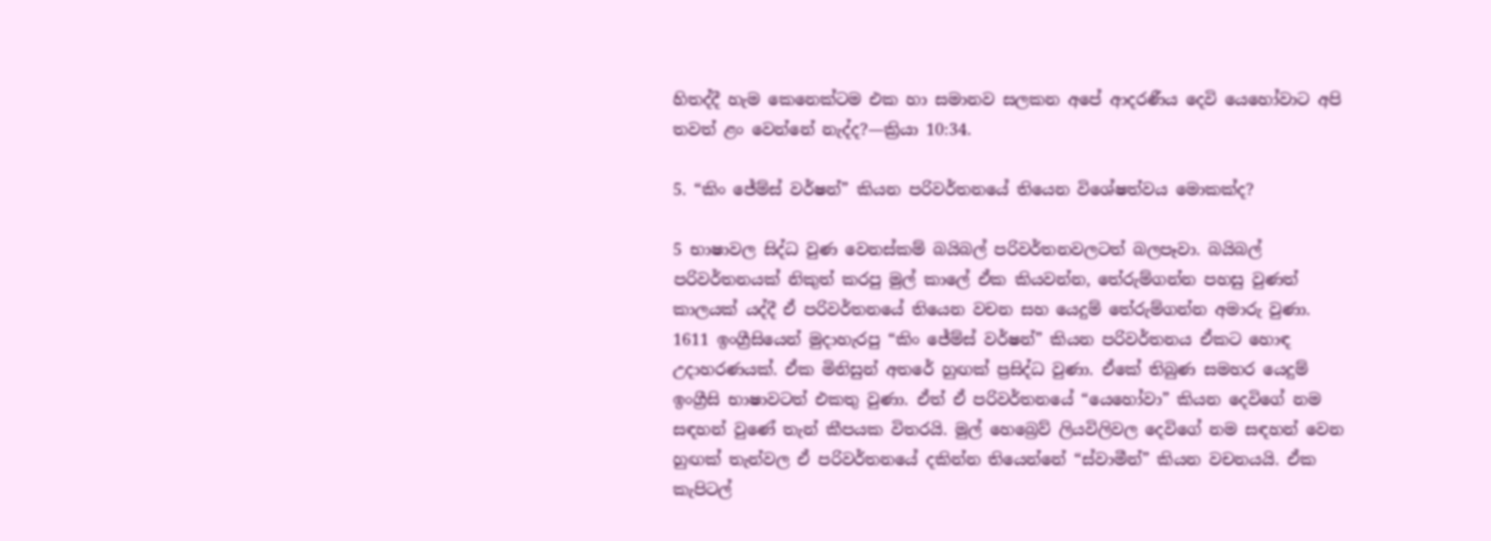හිතද්දී හැම කෙනෙක්ටම එක හා සමානව සලකන අපේ ආදරණීය දෙවි යෙහෝවාට අපි තවත් ළං වෙන්නේ නැද්ද?—ක්‍රියා 10:34.

5. “කිං ජේම්ස් වර්ෂන්” කියන පරිවර්තනයේ තියෙන විශේෂත්වය මොකක්ද?

5 භාෂාවල සිද්ධ වුණ වෙනස්කම් බයිබල් පරිවර්තනවලටත් බලපෑවා. බයිබල් පරිවර්තනයක් නිකුත් කරපු මුල් කාලේ ඒක කියවන්න, තේරුම්ගන්න පහසු වුණත් කාලයක් යද්දී ඒ පරිවර්තනයේ තියෙන වචන සහ යෙදුම් තේරුම්ගන්න අමාරු වුණා. 1611 ඉංග්‍රීසියෙන් මුදාහැරපු “කිං ජේම්ස් වර්ෂන්” කියන පරිවර්තනය ඒකට හොඳ උදාහරණයක්. ඒක මිනිසුන් අතරේ හුඟක් ප්‍රසිද්ධ වුණා. ඒකේ තිබුණ සමහර යෙදුම් ඉංග්‍රීසි භාෂාවටත් එකතු වුණා. ඒත් ඒ පරිවර්තනයේ “යෙහෝවා” කියන දෙවිගේ නම සඳහන් වුණේ තැන් කීපයක විතරයි. මුල් හෙබ්‍රෙව් ලියවිලිවල දෙවිගේ නම සඳහන් වෙන හුඟක් තැන්වල ඒ පරිවර්තනයේ දකින්න තියෙන්නේ “ස්වාමීන්” කියන වචනයයි. ඒක කැපිටල්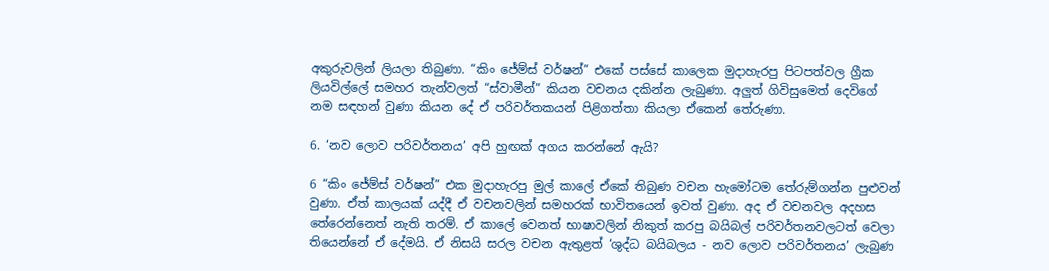අකුරුවලින් ලියලා තිබුණා. “කිං ජේම්ස් වර්ෂන්” එකේ පස්සේ කාලෙක මුදාහැරපු පිටපත්වල ග්‍රීක ලියවිල්ලේ සමහර තැන්වලත් “ස්වාමීන්” කියන වචනය දකින්න ලැබුණා. අලුත් ගිවිසුමෙත් දෙවිගේ නම සඳහන් වුණා කියන දේ ඒ පරිවර්තකයන් පිළිගත්තා කියලා ඒකෙන් තේරුණා.

6. ‘නව ලොව පරිවර්තනය’ අපි හුඟක් අගය කරන්නේ ඇයි?

6 “කිං ජේම්ස් වර්ෂන්” එක මුදාහැරපු මුල් කාලේ ඒකේ තිබුණ වචන හැමෝටම තේරුම්ගන්න පුළුවන් වුණා. ඒත් කාලයක් යද්දී ඒ වචනවලින් සමහරක් භාවිතයෙන් ඉවත් වුණා. අද ඒ වචනවල අදහස තේරෙන්නෙත් නැති තරම්. ඒ කාලේ වෙනත් භාෂාවලින් නිකුත් කරපු බයිබල් පරිවර්තනවලටත් වෙලා තියෙන්නේ ඒ දේමයි. ඒ නිසයි සරල වචන ඇතුළත් ‘ශුද්ධ බයිබලය - නව ලොව පරිවර්තනය’ ලැබුණ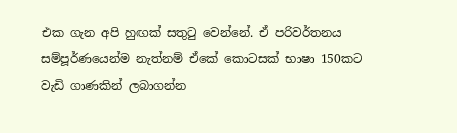එක ගැන අපි හුඟක් සතුටු වෙන්නේ. ඒ පරිවර්තනය සම්පූර්ණයෙන්ම නැත්නම් ඒකේ කොටසක් භාෂා 150කට වැඩි ගාණකින් ලබාගන්න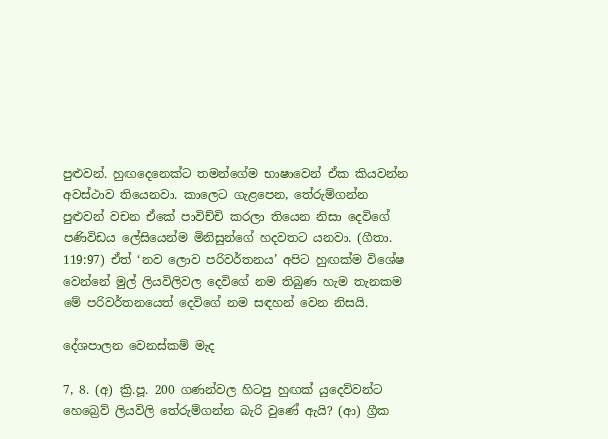පුළුවන්. හුඟදෙනෙක්ට තමන්ගේම භාෂාවෙන් ඒක කියවන්න අවස්ථාව තියෙනවා. කාලෙට ගැළපෙන, තේරුම්ගන්න පුළුවන් වචන ඒකේ පාවිච්චි කරලා තියෙන නිසා දෙවිගේ පණිවිඩය ලේසියෙන්ම මිනිසුන්ගේ හදවතට යනවා. (ගීතා. 119:97) ඒත් ‘නව ලොව පරිවර්තනය’ අපිට හුඟක්ම විශේෂ වෙන්නේ මුල් ලියවිලිවල දෙවිගේ නම තිබුණ හැම තැනකම මේ පරිවර්තනයෙත් දෙවිගේ නම සඳහන් වෙන නිසයි.

දේශපාලන වෙනස්කම් මැද

7, 8. (අ) ක්‍රි.පූ. 200 ගණන්වල හිටපු හුඟක් යුදෙව්වන්ට හෙබ්‍රෙව් ලියවිලි තේරුම්ගන්න බැරි වුණේ ඇයි? (ආ) ග්‍රීක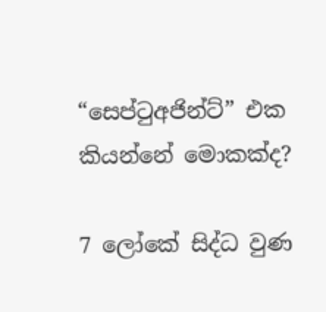“සෙප්ටුඅජින්ට්” එක කියන්නේ මොකක්ද?

7 ලෝකේ සිද්ධ වුණ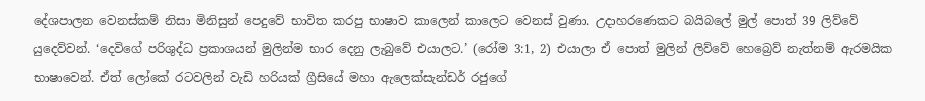දේශපාලන වෙනස්කම් නිසා මිනිසුන් පෙදුවේ භාවිත කරපු භාෂාව කාලෙන් කාලෙට වෙනස් වුණා. උදාහරණෙකට බයිබලේ මුල් පොත් 39 ලිව්වේ යුදෙව්වන්. ‘දෙවිගේ පරිශුද්ධ ප්‍රකාශයන් මුලින්ම භාර දෙනු ලැබුවේ එයාලට.’ (රෝම 3:1, 2) එයාලා ඒ පොත් මුලින් ලිව්වේ හෙබ්‍රෙව් නැත්නම් ඇරමයික භාෂාවෙන්. ඒත් ලෝකේ රටවලින් වැඩි හරියක් ග්‍රීසියේ මහා ඇලෙක්සැන්ඩර් රජුගේ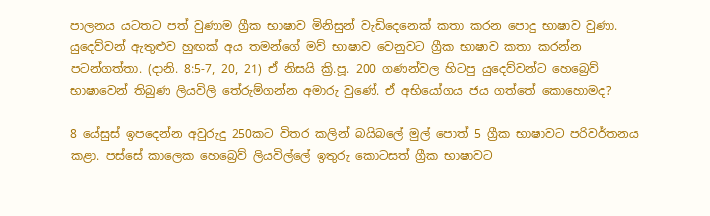පාලනය යටතට පත් වුණාම ග්‍රීක භාෂාව මිනිසුන් වැඩිදෙනෙක් කතා කරන පොදු භාෂාව වුණා. යුදෙව්වන් ඇතුළුව හුඟක් අය තමන්ගේ මව් භාෂාව වෙනුවට ග්‍රීක භාෂාව කතා කරන්න පටන්ගත්තා. (දානි. 8:5-7, 20, 21) ඒ නිසයි ක්‍රි.පූ. 200 ගණන්වල හිටපු යුදෙව්වන්ට හෙබ්‍රෙව් භාෂාවෙන් තිබුණ ලියවිලි තේරුම්ගන්න අමාරු වුණේ. ඒ අභියෝගය ජය ගත්තේ කොහොමද?

8 යේසුස් ඉපදෙන්න අවුරුදු 250කට විතර කලින් බයිබලේ මුල් පොත් 5 ග්‍රීක භාෂාවට පරිවර්තනය කළා. පස්සේ කාලෙක හෙබ්‍රෙව් ලියවිල්ලේ ඉතුරු කොටසත් ග්‍රීක භාෂාවට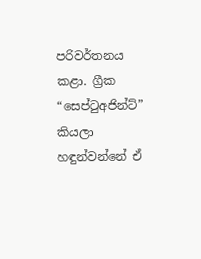පරිවර්තනය කළා. ග්‍රීක “සෙප්ටුඅජින්ට්” කියලා හඳුන්වන්නේ ඒ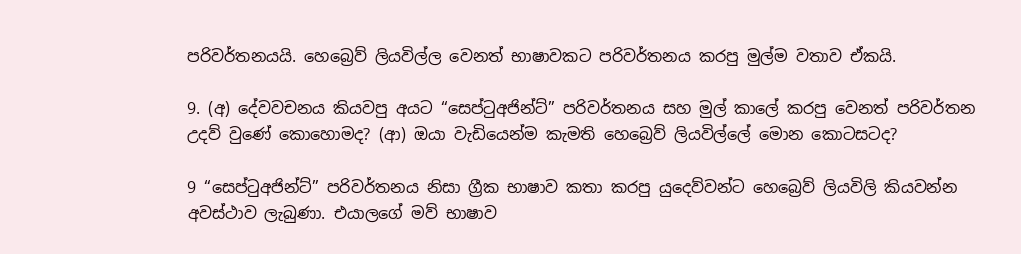පරිවර්තනයයි. හෙබ්‍රෙව් ලියවිල්ල වෙනත් භාෂාවකට පරිවර්තනය කරපු මුල්ම වතාව ඒකයි.

9. (අ) දේවවචනය කියවපු අයට “සෙප්ටුඅජින්ට්” පරිවර්තනය සහ මුල් කාලේ කරපු වෙනත් පරිවර්තන උදව් වුණේ කොහොමද? (ආ) ඔයා වැඩියෙන්ම කැමති හෙබ්‍රෙව් ලියවිල්ලේ මොන කොටසටද?

9 “සෙප්ටුඅජින්ට්” පරිවර්තනය නිසා ග්‍රීක භාෂාව කතා කරපු යුදෙව්වන්ට හෙබ්‍රෙව් ලියවිලි කියවන්න අවස්ථාව ලැබුණා. එයාලගේ මව් භාෂාව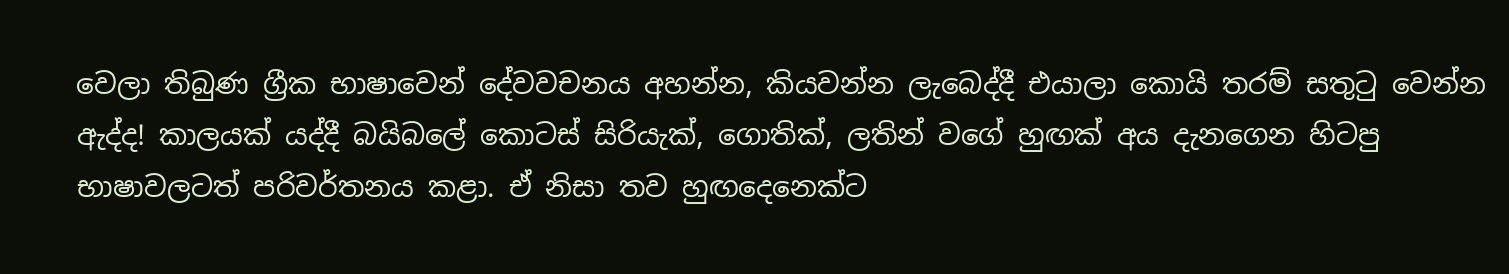වෙලා තිබුණ ග්‍රීක භාෂාවෙන් දේවවචනය අහන්න, කියවන්න ලැබෙද්දී එයාලා කොයි තරම් සතුටු වෙන්න ඇද්ද! කාලයක් යද්දී බයිබලේ කොටස් සිරියැක්, ගොතික්, ලතින් වගේ හුඟක් අය දැනගෙන හිටපු භාෂාවලටත් පරිවර්තනය කළා. ඒ නිසා තව හුඟදෙනෙක්ට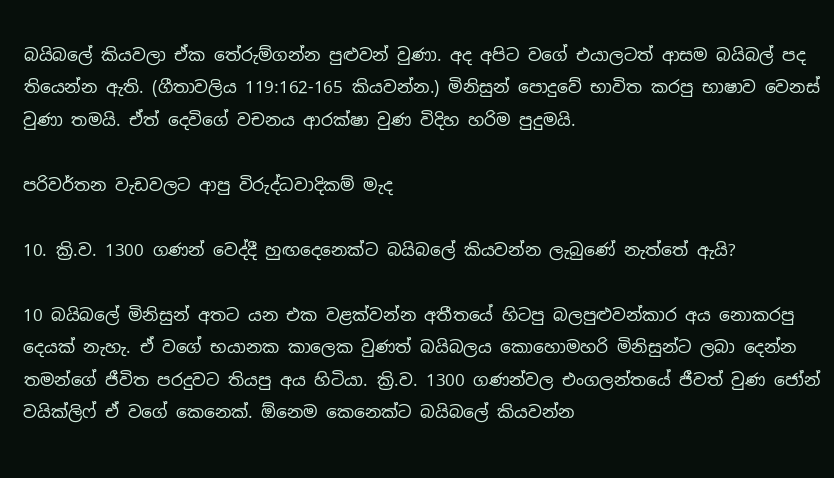බයිබලේ කියවලා ඒක තේරුම්ගන්න පුළුවන් වුණා. අද අපිට වගේ එයාලටත් ආසම බයිබල් පද තියෙන්න ඇති. (ගීතාවලිය 119:162-165 කියවන්න.) මිනිසුන් පොදුවේ භාවිත කරපු භාෂාව වෙනස් වුණා තමයි. ඒත් දෙවිගේ වචනය ආරක්ෂා වුණ විදිහ හරිම පුදුමයි.

පරිවර්තන වැඩවලට ආපු විරුද්ධවාදිකම් මැද

10. ක්‍රි.ව. 1300 ගණන් වෙද්දී හුඟදෙනෙක්ට බයිබලේ කියවන්න ලැබුණේ නැත්තේ ඇයි?

10 බයිබලේ මිනිසුන් අතට යන එක වළක්වන්න අතීතයේ හිටපු බලපුළුවන්කාර අය නොකරපු දෙයක් නැහැ. ඒ වගේ භයානක කාලෙක වුණත් බයිබලය කොහොමහරි මිනිසුන්ට ලබා දෙන්න තමන්ගේ ජීවිත පරදුවට තියපු අය හිටියා. ක්‍රි.ව. 1300 ගණන්වල එංගලන්තයේ ජීවත් වුණ ජෝන් වයික්ලිෆ් ඒ වගේ කෙනෙක්. ඕනෙම කෙනෙක්ට බයිබලේ කියවන්න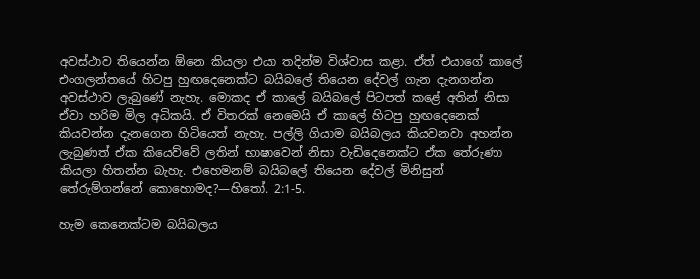අවස්ථාව තියෙන්න ඕනෙ කියලා එයා තදින්ම විශ්වාස කළා. ඒත් එයාගේ කාලේ එංගලන්තයේ හිටපු හුඟදෙනෙක්ට බයිබලේ තියෙන දේවල් ගැන දැනගන්න අවස්ථාව ලැබුණේ නැහැ. මොකද ඒ කාලේ බයිබලේ පිටපත් කළේ අතින් නිසා ඒවා හරිම මිල අධිකයි. ඒ විතරක් නෙමෙයි ඒ කාලේ හිටපු හුඟදෙනෙක් කියවන්න දැනගෙන හිටියෙත් නැහැ. පල්ලි ගියාම බයිබලය කියවනවා අහන්න ලැබුණත් ඒක කියෙව්වේ ලතින් භාෂාවෙන් නිසා වැඩිදෙනෙක්ට ඒක තේරුණා කියලා හිතන්න බැහැ. එහෙමනම් බයිබලේ තියෙන දේවල් මිනිසුන් තේරුම්ගන්නේ කොහොමද?—හිතෝ. 2:1-5.

හැම කෙනෙක්ටම බයිබලය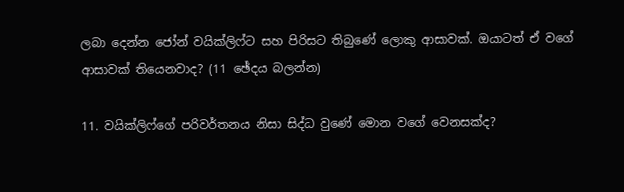ලබා දෙන්න ජෝන් වයික්ලිෆ්ට සහ පිරිසට තිබුණේ ලොකු ආසාවක්. ඔයාටත් ඒ වගේ ආසාවක් තියෙනවාද? (11 ඡේදය බලන්න)

11. වයික්ලිෆ්ගේ පරිවර්තනය නිසා සිද්ධ වුණේ මොන වගේ වෙනසක්ද?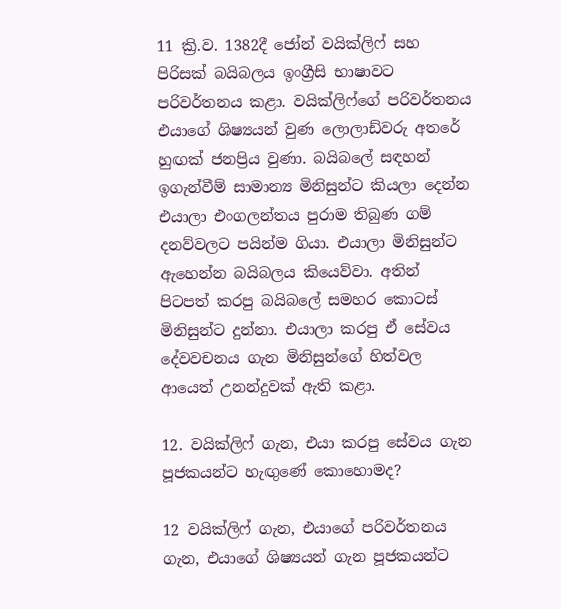11 ක්‍රි.ව. 1382දී ජෝන් වයික්ලිෆ් සහ පිරිසක් බයිබලය ඉංග්‍රීසි භාෂාවට පරිවර්තනය කළා. වයික්ලිෆ්ගේ පරිවර්තනය එයාගේ ශිෂ්‍යයන් වුණ ලොලාඩ්වරු අතරේ හුඟක් ජනප්‍රිය වුණා. බයිබලේ සඳහන් ඉගැන්වීම් සාමාන්‍ය මිනිසුන්ට කියලා දෙන්න එයාලා එංගලන්තය පුරාම තිබුණ ගම් දනව්වලට පයින්ම ගියා. එයාලා මිනිසුන්ට ඇහෙන්න බයිබලය කියෙව්වා. අතින් පිටපත් කරපු බයිබලේ සමහර කොටස් මිනිසුන්ට දුන්නා. එයාලා කරපු ඒ සේවය දේවවචනය ගැන මිනිසුන්ගේ හිත්වල ආයෙත් උනන්දුවක් ඇති කළා.

12. වයික්ලිෆ් ගැන, එයා කරපු සේවය ගැන පූජකයන්ට හැඟුණේ කොහොමද?

12 වයික්ලිෆ් ගැන, එයාගේ පරිවර්තනය ගැන, එයාගේ ශිෂ්‍යයන් ගැන පූජකයන්ට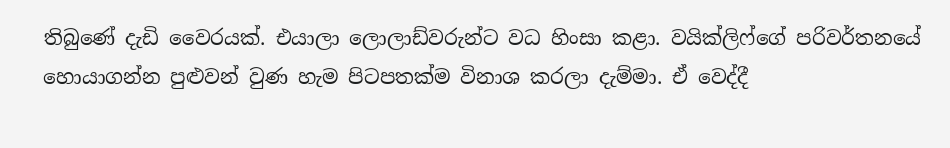තිබුණේ දැඩි වෛරයක්. එයාලා ලොලාඩ්වරුන්ට වධ හිංසා කළා. වයික්ලිෆ්ගේ පරිවර්තනයේ හොයාගන්න පුළුවන් වුණ හැම පිටපතක්ම විනාශ කරලා දැම්මා. ඒ වෙද්දී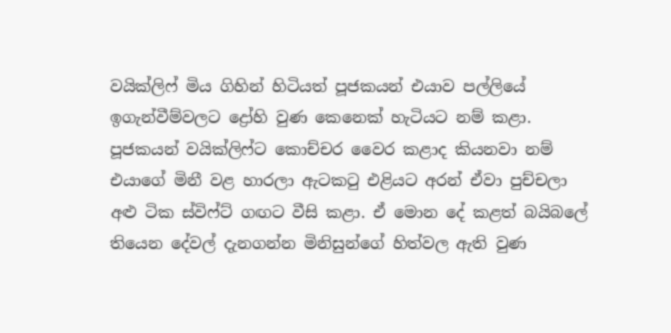වයික්ලිෆ් මිය ගිහින් හිටියත් පූජකයන් එයාව පල්ලියේ ඉගැන්වීම්වලට ද්‍රෝහි වුණ කෙනෙක් හැටියට නම් කළා. පූජකයන් වයික්ලිෆ්ට කොච්චර වෛර කළාද කියනවා නම් එයාගේ මිනී වළ හාරලා ඇටකටු එළියට අරන් ඒවා පුච්චලා අළු ටික ස්විෆ්ට් ගඟට වීසි කළා. ඒ මොන දේ කළත් බයිබලේ තියෙන දේවල් දැනගන්න මිනිසුන්ගේ හිත්වල ඇති වුණ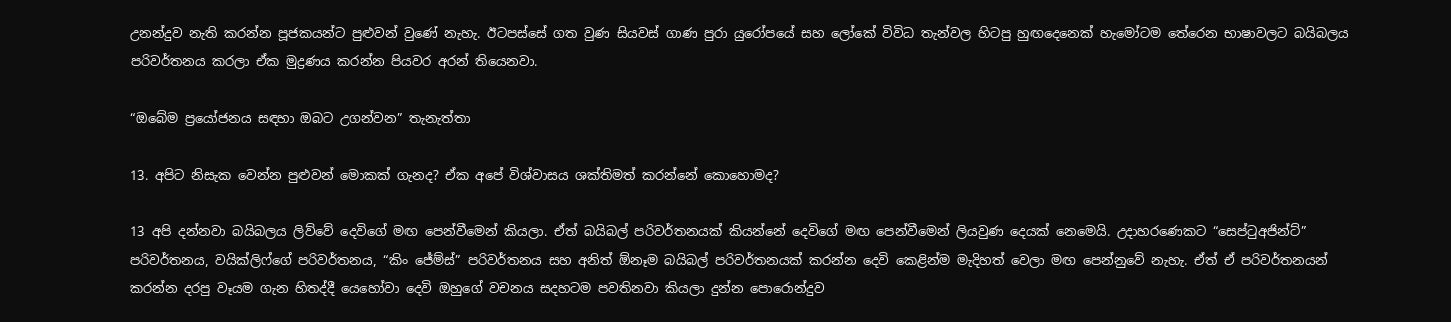උනන්දුව නැති කරන්න පූජකයන්ට පුළුවන් වුණේ නැහැ. ඊටපස්සේ ගත වුණ සියවස් ගාණ පුරා යුරෝපයේ සහ ලෝකේ විවිධ තැන්වල හිටපු හුඟදෙනෙක් හැමෝටම තේරෙන භාෂාවලට බයිබලය පරිවර්තනය කරලා ඒක මුද්‍රණය කරන්න පියවර අරන් තියෙනවා.

“ඔබේම ප්‍රයෝජනය සඳහා ඔබට උගන්වන” තැනැත්තා

13. අපිට නිසැක වෙන්න පුළුවන් මොකක් ගැනද? ඒක අපේ විශ්වාසය ශක්තිමත් කරන්නේ කොහොමද?

13 අපි දන්නවා බයිබලය ලිව්වේ දෙවිගේ මඟ පෙන්වීමෙන් කියලා. ඒත් බයිබල් පරිවර්තනයක් කියන්නේ දෙවිගේ මඟ පෙන්වීමෙන් ලියවුණ දෙයක් නෙමෙයි. උදාහරණෙකට “සෙප්ටුඅජින්ට්” පරිවර්තනය, වයික්ලිෆ්ගේ පරිවර්තනය, “කිං ජේම්ස්” පරිවර්තනය සහ අනිත් ඕනෑම බයිබල් පරිවර්තනයක් කරන්න දෙවි කෙළින්ම මැදිහත් වෙලා මඟ පෙන්නුවේ නැහැ. ඒත් ඒ පරිවර්තනයන් කරන්න දරපු වෑයම ගැන හිතද්දී යෙහෝවා දෙවි ඔහුගේ වචනය සදහටම පවතිනවා කියලා දුන්න පොරොන්දුව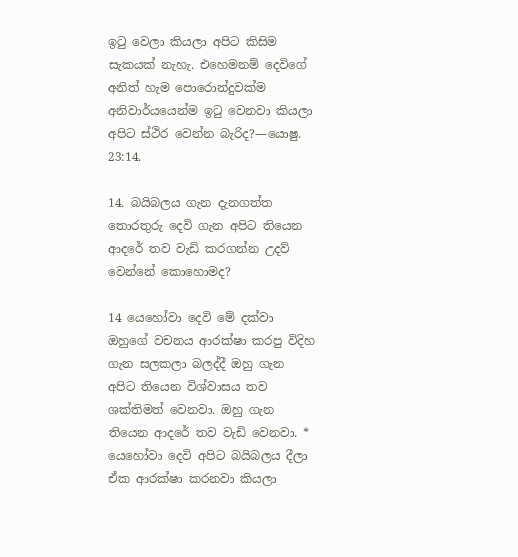ඉටු වෙලා කියලා අපිට කිසිම සැකයක් නැහැ. එහෙමනම් දෙවිගේ අනිත් හැම පොරොන්දුවක්ම අනිවාර්යයෙන්ම ඉටු වෙනවා කියලා අපිට ස්ථිර වෙන්න බැරිද?—යොෂු. 23:14.

14. බයිබලය ගැන දැනගත්ත තොරතුරු දෙවි ගැන අපිට තියෙන ආදරේ තව වැඩි කරගන්න උදව් වෙන්නේ කොහොමද?

14 යෙහෝවා දෙවි මේ දක්වා ඔහුගේ වචනය ආරක්ෂා කරපු විදිහ ගැන සලකලා බලද්දී ඔහු ගැන අපිට තියෙන විශ්වාසය තව ශක්තිමත් වෙනවා. ඔහු ගැන තියෙන ආදරේ තව වැඩි වෙනවා. * යෙහෝවා දෙවි අපිට බයිබලය දීලා ඒක ආරක්ෂා කරනවා කියලා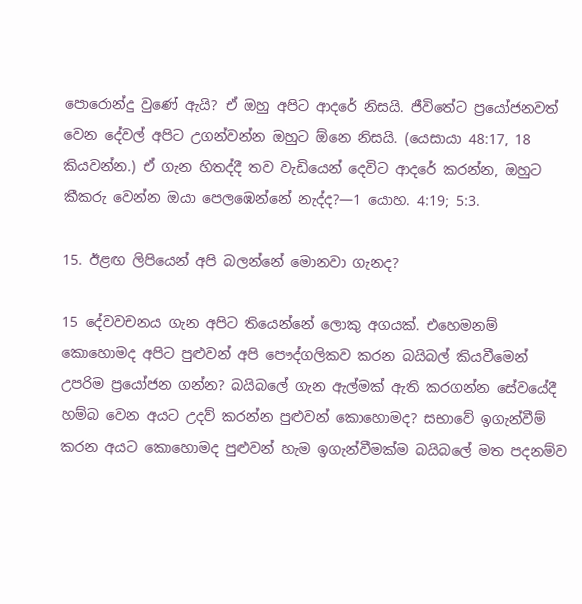පොරොන්දු වුණේ ඇයි? ඒ ඔහු අපිට ආදරේ නිසයි. ජීවිතේට ප්‍රයෝජනවත් වෙන දේවල් අපිට උගන්වන්න ඔහුට ඕනෙ නිසයි. (යෙසායා 48:17, 18 කියවන්න.) ඒ ගැන හිතද්දී තව වැඩියෙන් දෙවිට ආදරේ කරන්න, ඔහුට කීකරු වෙන්න ඔයා පෙලඹෙන්නේ නැද්ද?—1 යොහ. 4:19; 5:3.

15. ඊළඟ ලිපියෙන් අපි බලන්නේ මොනවා ගැනද?

15 දේවවචනය ගැන අපිට තියෙන්නේ ලොකු අගයක්. එහෙමනම් කොහොමද අපිට පුළුවන් අපි පෞද්ගලිකව කරන බයිබල් කියවීමෙන් උපරිම ප්‍රයෝජන ගන්න? බයිබලේ ගැන ඇල්මක් ඇති කරගන්න සේවයේදී හම්බ වෙන අයට උදව් කරන්න පුළුවන් කොහොමද? සභාවේ ඉගැන්වීම් කරන අයට කොහොමද පුළුවන් හැම ඉගැන්වීමක්ම බයිබලේ මත පදනම්ව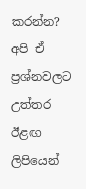කරන්න? අපි ඒ ප්‍රශ්නවලට උත්තර ඊළඟ ලිපියෙන්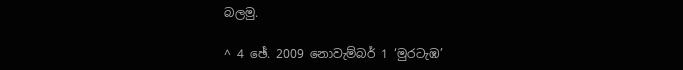බලමු.

^ 4 ඡේ. 2009 නොවැම්බර් 1 ‘මුරටැඹ’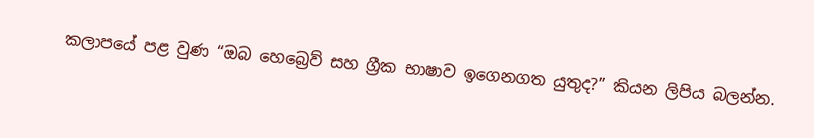කලාපයේ පළ වුණ “ඔබ හෙබ්‍රෙව් සහ ග්‍රීක භාෂාව ඉගෙනගත යුතුද?” කියන ලිපිය බලන්න.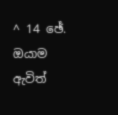^ 14 ඡේ. ඔයාම ඇවිත්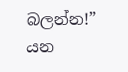බලන්න!” යන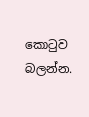කොටුව බලන්න.